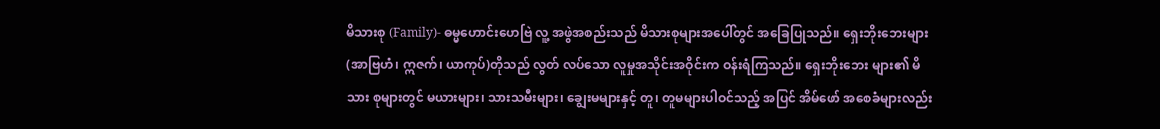မိသားစု (Family)- ဓမ္မဟောင်းဟေဗြဲ လူ့ အဖွဲအစည်းသည် မိသားစုများအပေါ်တွင် အခြေပြုသည်။ ရှေးဘိုးဘေးများ (အာဗြဟံ၊ ဣဇက်၊ ယာကုပ်)တိုသည် လွတ် လပ်သော လူမှုအသိုင်းအဝိုင်းက ဝန်းရံကြသည်။ ရှေးဘိုးဘေး များ၏ မိသား စုများတွင် မယားများ၊ သားသမီးများ၊ ချွေးမများနှင့် တူ၊ တူမများပါဝင်သည့် အပြင် အိမ်ဖော် အစေခံများလည်း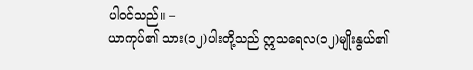ပါဝင်သည်။ –
ယာကုပ်၏ သား(၁၂)ပါးတို့သည် ဣသရေလ(၁၂)မျိုးနွယ်၏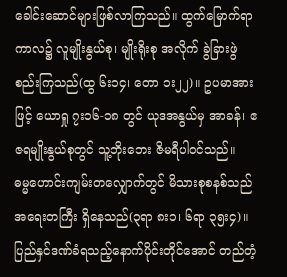ခေါင်းဆောင်များဖြစ်လာကြသည်။ ထွက်မြောက်ရာကာလ၌ လူမျိုးနွယ်စု၊ မျိုးရိုးစု အလိုက် ခွဲခြားဖွဲစည်းကြသည်(ထွ ၆း၁၄၊ တော ၁း၂၂)။ ဥပမာအားဖြင့် ယောရှု ၇း၁၆-၁၈ တွင် ယုဒအနွယ်မှ အာခန်၊ ဧဇရမျိုးနွယ်စုတွင် သူ့ဘိုးဘေး ဇိမရီပါဝင်သည်။
ဓမ္မဟောင်းကျမ်းတလျှောက်တွင် မိသားစုစနစ်သည် အရေးတကြီး ရှိနေသည်(၃ရာ ၈း၁၊ ၆ရာ ၃၅း၄)။ ပြည်နှင်ဒဏ်ခံရသည့်နောက်ပိုင်းတိုင်အောင် တည်တံ့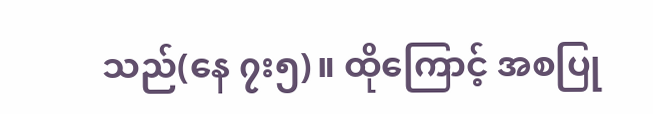သည်(နေ ၇း၅)။ ထိုကြောင့် အစပြု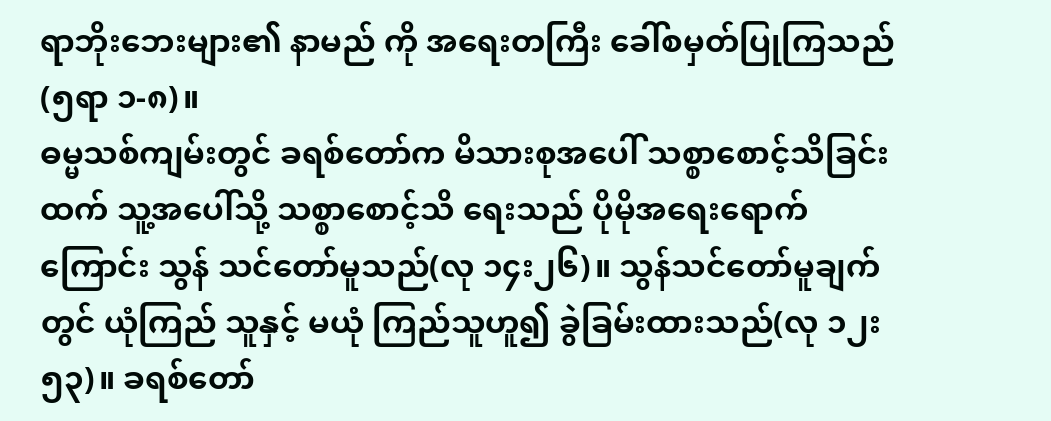ရာဘိုးဘေးများ၏ နာမည် ကို အရေးတကြီး ခေါ်စမှတ်ပြုကြသည်(၅ရာ ၁-၈)။
ဓမ္မသစ်ကျမ်းတွင် ခရစ်တော်က မိသားစုအပေါ် သစ္စာစောင့်သိခြင်း ထက် သူ့အပေါ်သို့ သစ္စာစောင့်သိ ရေးသည် ပိုမိုအရေးရောက်ကြောင်း သွန် သင်တော်မူသည်(လု ၁၄း၂၆)။ သွန်သင်တော်မူချက်တွင် ယုံကြည် သူနှင့် မယုံ ကြည်သူဟူ၍ ခွဲခြမ်းထားသည်(လု ၁၂း၅၃)။ ခရစ်တော်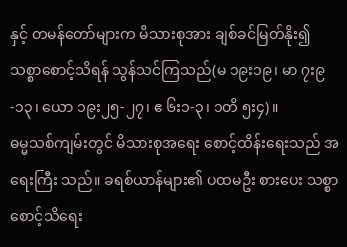နှင့် တမန်တော်များက မိသားစုအား ချစ်ခင်မြတ်နိုး၍ သစ္စာစောင့်သိရန် သွန်သင်ကြသည်(မ ၁၉း၁၉၊ မာ ၇း၉-၁၃၊ ယော ၁၉း၂၅-၂၇၊ ဧ ၆း၁-၃၊ ၁တိ ၅း၄)။
ဓမ္မသစ်ကျမ်းတွင် မိသားစုအရေး စောင့်ထိန်းရေးသည် အရေးကြီး သည်။ ခရစ်ယာန်များ၏ ပထမဦး စားပေး သစ္စာစောင့်သိရေး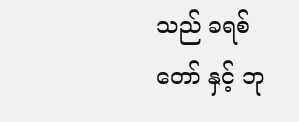သည် ခရစ်တော် နှင့် ဘု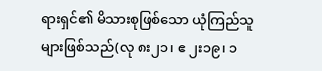ရားရှင်၏ မိသားစုဖြစ်သော ယုံကြည်သူများဖြစ်သည်(လု ၈း၂၁၊ ဧ ၂း၁၉၊ ၁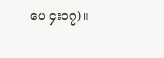ပေ ၄း၁၇)။